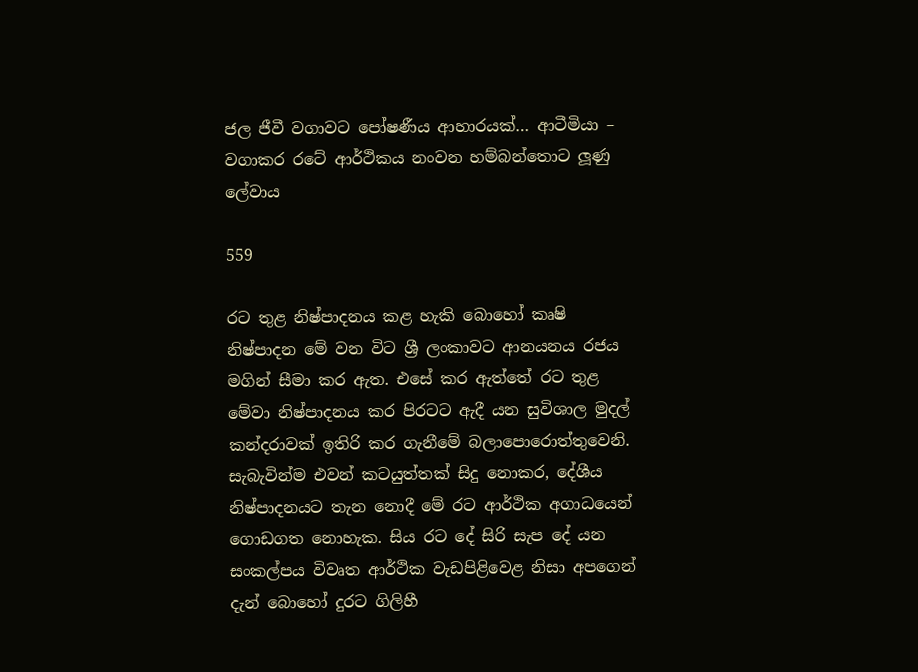ජල ජීවී වගාවට පෝෂණීය ආහාරයක්… ආටීමියා – වගාකර රටේ ආර්ථිකය නංවන හම්බන්තොට ලූණු ලේවාය

559

රට තුළ නිෂ්පාදනය කළ හැකි බොහෝ කෘෂි නිෂ්පාදන මේ වන විට ශ්‍රී ලංකාවට ආනයනය රජය මගින් සීමා කර ඇත. එසේ කර ඇත්තේ රට තුළ මේවා නිෂ්පාදනය කර පිරටට ඇදී යන සුවිශාල මුදල් කන්දරාවක් ඉතිරි කර ගැනීමේ බලාපොරොත්තුවෙනි. සැබැවින්ම එවන් කටයුත්තක් සිදු නොකර, දේශීය නිෂ්පාදනයට තැන නොදී මේ රට ආර්ථික අගාධයෙන් ගොඩගත නොහැක. සිය රට දේ සිරි සැප දේ යන සංකල්පය විවෘත ආර්ථික වැඩපිළිවෙළ නිසා අපගෙන් දැන් බොහෝ දුරට ගිලිහී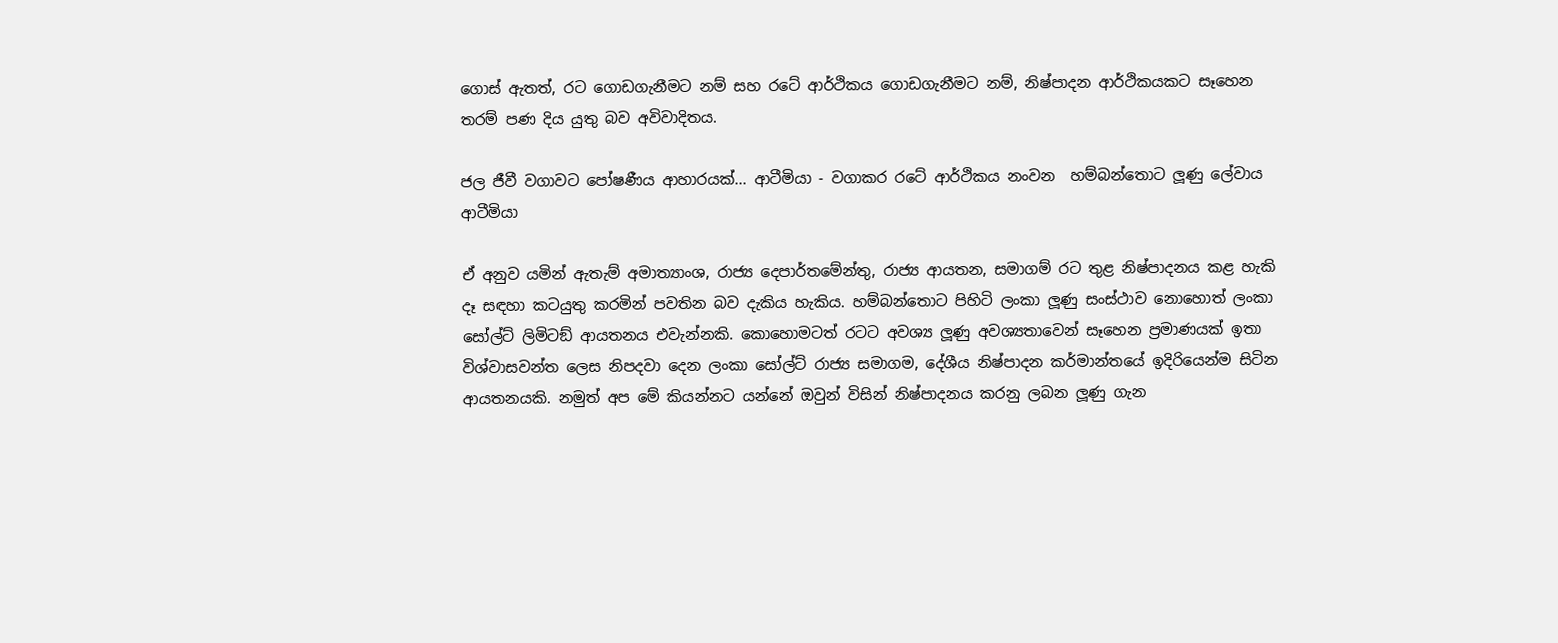ගොස් ඇතත්, රට ගොඩගැනීමට නම් සහ රටේ ආර්ථිකය ගොඩගැනීමට නම්, නිෂ්පාදන ආර්ථිකයකට සෑහෙන තරම් පණ දිය යුතු බව අවිවාදිතය.

ජල ජීවී වගාවට පෝෂණීය ආහාරයක්... ආටීමියා - වගාකර රටේ ආර්ථිකය නංවන  හම්බන්තොට ලූණු ලේවාය
ආටීමියා

ඒ අනුව යමින් ඇතැම් අමාත්‍යාංශ, රාජ්‍ය දෙපාර්තමේන්තු, රාජ්‍ය ආයතන, සමාගම් රට තුළ නිෂ්පාදනය කළ හැකි දෑ සඳහා කටයුතු කරමින් පවතින බව දැකිය හැකිය. හම්බන්තොට පිහිටි ලංකා ලූණු සංස්ථාව නොහොත් ලංකා සෝල්ට් ලිමිටඞ් ආයතනය එවැන්නකි. කොහොමටත් රටට අවශ්‍ය ලූණු අවශ්‍යතාවෙන් සෑහෙන ප්‍රමාණයක් ඉතා විශ්වාසවන්ත ලෙස නිපදවා දෙන ලංකා සෝල්ට් රාජ්‍ය සමාගම, දේශීය නිෂ්පාදන කර්මාන්තයේ ඉදිරියෙන්ම සිටින ආයතනයකි. නමුත් අප මේ කියන්නට යන්නේ ඔවුන් විසින් නිෂ්පාදනය කරනු ලබන ලූණු ගැන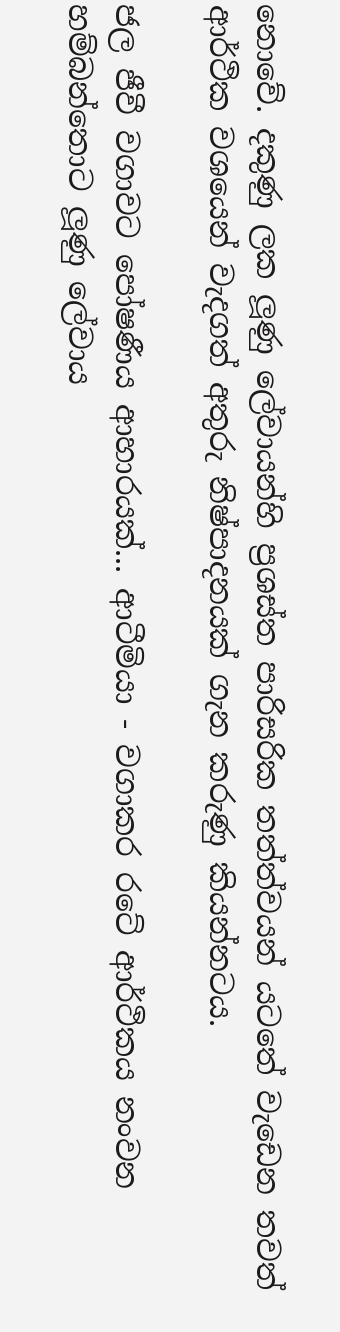නොවේ. දකුණු ලක ලූණු ලේවායන්හි ප්‍රශස්ත පාරිසරික තත්ත්වයන් යටතේ වැඩෙන තවත් ආර්ථික වශයෙන් වැදගත් අතුරු නිෂ්පාදනයක් ගැන කරුණු කියන්නටය.

ජල ජීවී වගාවට පෝෂණීය ආහාරයක්... ආටීමියා - වගාකර රටේ ආර්ථිකය නංවන  හම්බන්තොට ලූණු ලේවාය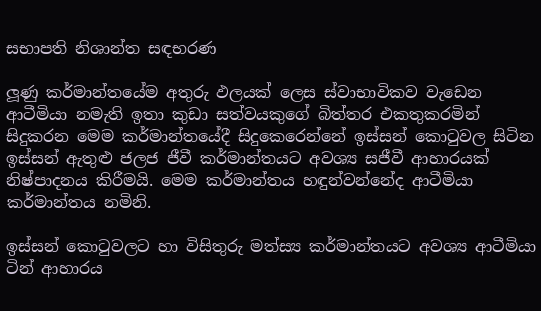සභාපති නිශාන්ත සඳභරණ

ලූණු කර්මාන්තයේම අතුරු ඵලයක් ලෙස ස්වාභාවිකව වැඩෙන ආටීමියා නමැති ඉතා කුඩා සත්වයකුගේ බිත්තර එකතුකරමින් සිදුකරන මෙම කර්මාන්තයේදී සිදුකෙරෙන්නේ ඉස්සන් කොටුවල සිටින ඉස්සන් ඇතුළු ජලජ ජීවී කර්මාන්තයට අවශ්‍ය සජීවී ආහාරයක් නිෂ්පාදනය කිරීමයි. මෙම කර්මාන්තය හඳුන්වන්නේද ආටීමියා කර්මාන්තය නමිනි.

ඉස්සන් කොටුවලට හා විසිතුරු මත්ස්‍ය කර්මාන්තයට අවශ්‍ය ආටීමියා ටින් ආහාරය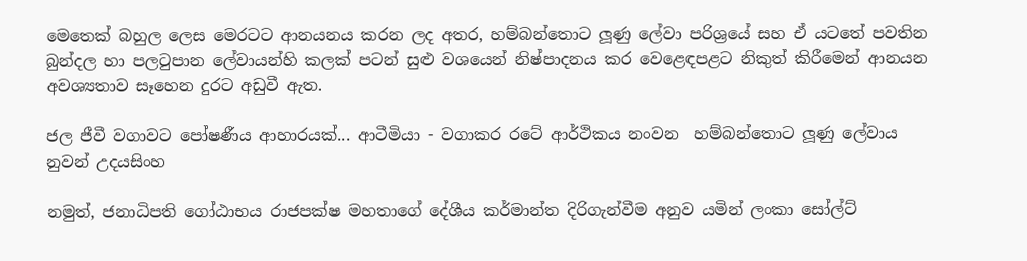මෙතෙක් බහුල ලෙස මෙරටට ආනයනය කරන ලද අතර, හම්බන්තොට ලූණු ලේවා පරිශ්‍රයේ සහ ඒ යටතේ පවතින බුන්දල හා පලටුපාන ලේවායන්හි කලක් පටන් සුළු වශයෙන් නිෂ්පාදනය කර වෙළෙඳපළට නිකුත් කිරීමෙන් ආනයන අවශ්‍යතාව සෑහෙන දුරට අඩුවී ඇත.

ජල ජීවී වගාවට පෝෂණීය ආහාරයක්... ආටීමියා - වගාකර රටේ ආර්ථිකය නංවන  හම්බන්තොට ලූණු ලේවාය
නුවන් උදයසිංහ

නමුත්, ජනාධිපති ගෝඨාභය රාජපක්ෂ මහතාගේ දේශීය කර්මාන්ත දිරිගැන්වීම අනුව යමින් ලංකා සෝල්ට්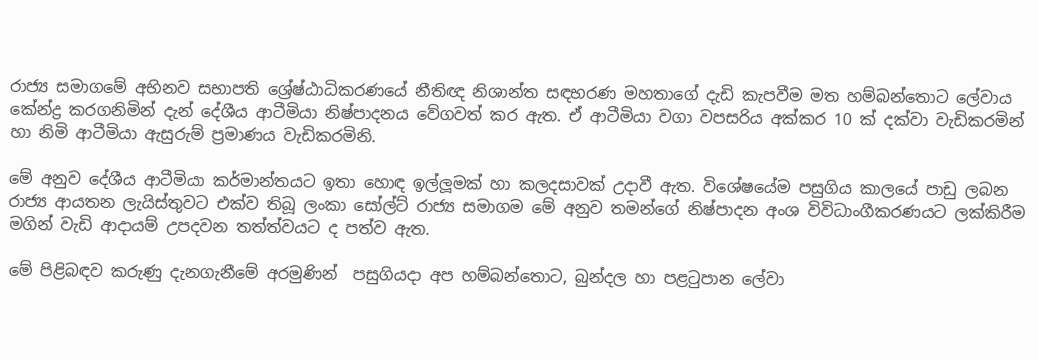රාජ්‍ය සමාගමේ අභිනව සභාපති ශ්‍රේෂ්ඨාධිකරණයේ නීතිඥ නිශාන්ත සඳභරණ මහතාගේ දැඩි කැපවීම මත හම්බන්තොට ලේවාය කේන්ද්‍ර කරගනිමින් දැන් දේශීය ආටීමියා නිෂ්පාදනය වේගවත් කර ඇත. ඒ ආටීමියා වගා වපසරිය අක්කර 10 ක් දක්වා වැඩිකරමින් හා නිමි ආටීමියා ඇසුරුම් ප්‍රමාණය වැඩිකරමිනි.

මේ අනුව දේශීය ආටීමියා කර්මාන්තයට ඉතා හොඳ ඉල්ලූමක් හා කලදසාවක් උදාවී ඇත. විශේෂයේම පසුගිය කාලයේ පාඩු ලබන රාජ්‍ය ආයතන ලැයිස්තුවට එක්ව තිබූ ලංකා සෝල්ට් රාජ්‍ය සමාගම මේ අනුව තමන්ගේ නිෂ්පාදන අංශ විවිධාංගීකරණයට ලක්කිරීම මගින් වැඩි ආදායම් උපදවන තත්ත්වයට ද පත්ව ඇත.

මේ පිළිබඳව කරුණු දැනගැනීමේ අරමුණින්  පසුගියදා අප හම්බන්තොට, බුන්දල හා පළටුපාන ලේවා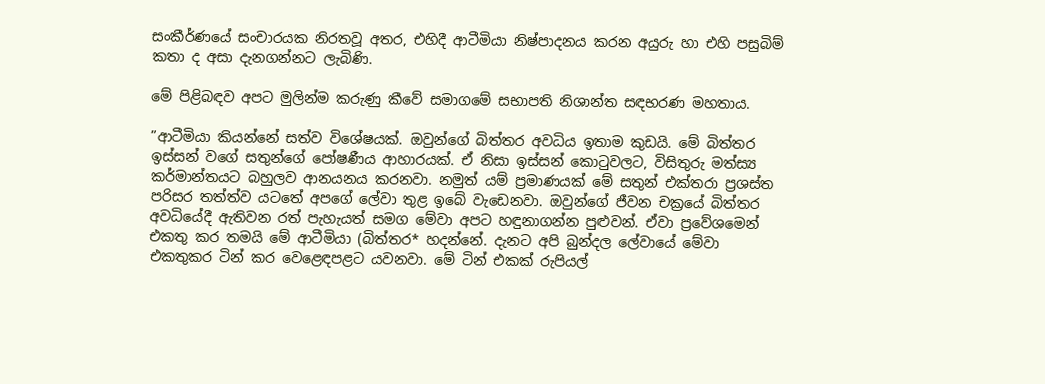සංකීර්ණයේ සංචාරයක නිරතවූ අතර, එහිදී ආටීමියා නිෂ්පාදනය කරන අයුරු හා එහි පසුබිම් කතා ද අසා දැනගන්නට ලැබිණි.

මේ පිළිබඳව අපට මුලින්ම කරුණු කීවේ සමාගමේ සභාපති නිශාන්ත සඳභරණ මහතාය.

”ආටීමියා කියන්නේ සත්ව විශේෂයක්. ඔවුන්ගේ බිත්තර අවධිය ඉතාම කුඩයි. මේ බිත්තර ඉස්සන් වගේ සතුන්ගේ පෝෂණීය ආහාරයක්. ඒ නිසා ඉස්සන් කොටුවලට, විසිතුරු මත්ස්‍ය කර්මාන්තයට බහුලව ආනයනය කරනවා. නමුත් යම් ප්‍රමාණයක් මේ සතුන් එක්තරා ප්‍රශස්ත පරිසර තත්ත්ව යටතේ අපගේ ලේවා තුළ ඉබේ වැඩෙනවා. ඔවුන්ගේ ජීවන චක්‍රයේ බිත්තර අවධියේදී ඇතිවන රත් පැහැයත් සමග මේවා අපට හඳුනාගන්න පුළුවන්. ඒවා ප්‍රවේශමෙන් එකතු කර තමයි මේ ආටීමියා (බිත්තර* හදන්නේ. දැනට අපි බුන්දල ලේවායේ මේවා එකතුකර ටින් කර වෙළෙඳපළට යවනවා. මේ ටින් එකක් රුපියල්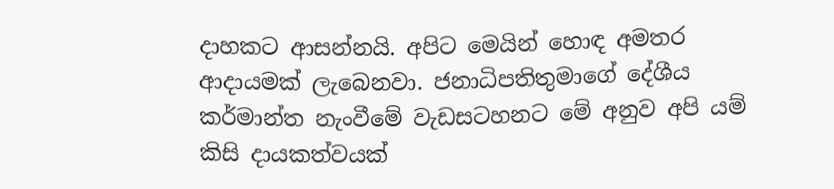දාහකට ආසන්නයි. අපිට මෙයින් හොඳ අමතර ආදායමක් ලැබෙනවා. ජනාධිපතිතුමාගේ දේශීය කර්මාන්ත නැංවීමේ වැඩසටහනට මේ අනුව අපි යම් කිසි දායකත්වයක්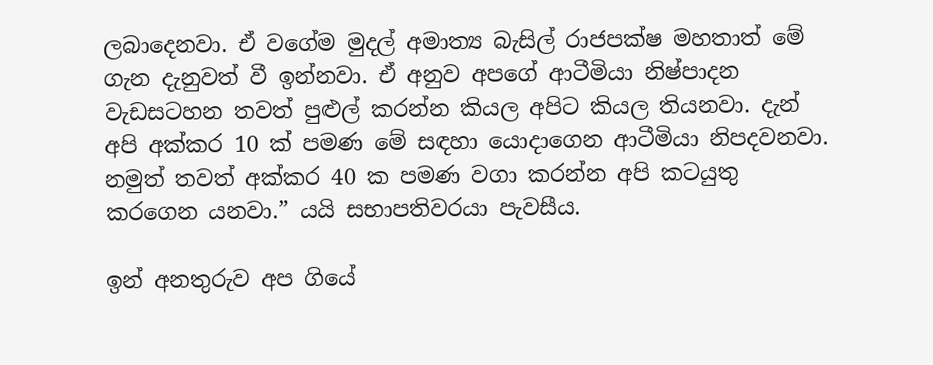ලබාදෙනවා. ඒ වගේම මුදල් අමාත්‍ය බැසිල් රාජපක්ෂ මහතාත් මේ ගැන දැනුවත් වී ඉන්නවා. ඒ අනුව අපගේ ආටීමියා නිෂ්පාදන වැඩසටහන තවත් පුළුල් කරන්න කියල අපිට කියල තියනවා. දැන් අපි අක්කර 10 ක් පමණ මේ සඳහා යොදාගෙන ආටීමියා නිපදවනවා. නමුත් තවත් අක්කර 40 ක පමණ වගා කරන්න අපි කටයුතු කරගෙන යනවා.” යයි සභාපතිවරයා පැවසීය.

ඉන් අනතුරුව අප ගියේ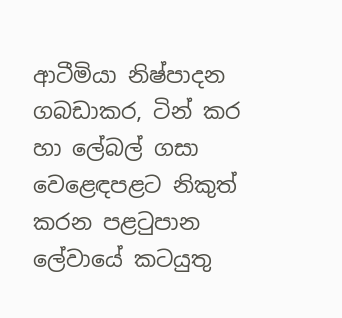ආටීමියා නිෂ්පාදන ගබඩාකර, ටින් කර හා ලේබල් ගසා වෙළෙඳපළට නිකුත් කරන පළටුපාන ලේවායේ කටයුතු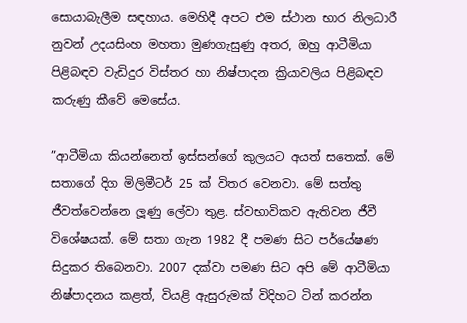සොයාබැලීම සඳහාය. මෙහිදී අපට එම ස්ථාන භාර නිලධාරී නුවන් උදයසිංහ මහතා මුණගැසුණු අතර, ඔහු ආටීමියා පිළිබඳව වැඩිදුර විස්තර හා නිෂ්පාදන ක්‍රියාවලිය පිළිබඳව කරුණු කීවේ මෙසේය.

”ආටීමියා කියන්නෙත් ඉස්සන්ගේ කුලයට අයත් සතෙක්. මේ සතාගේ දිග මිලිමීටර් 25 ක් විතර වෙනවා. මේ සත්තු ජීවත්වෙන්නෙ ලූණු ලේවා තුළ. ස්වභාවිකව ඇතිවන ජීවී විශේෂයක්. මේ සතා ගැන 1982 දී පමණ සිට පර්යේෂණ සිදුකර තිබෙනවා. 2007 දක්වා පමණ සිට අපි මේ ආටීමියා නිෂ්පාදනය කළත්, වියළි ඇසුරුමක් විදිහට ටින් කරන්න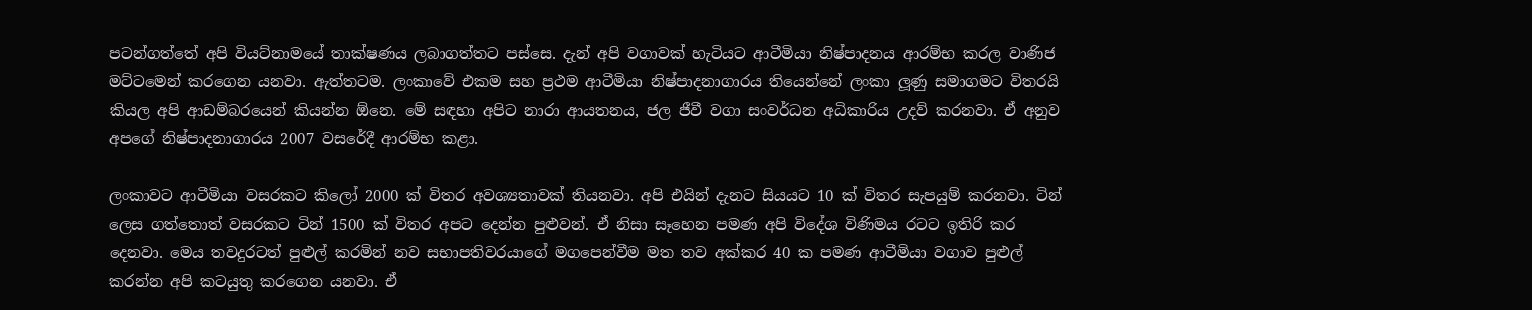පටන්ගත්තේ අපි වියට්නාමයේ තාක්ෂණය ලබාගත්තට පස්සෙ. දැන් අපි වගාවක් හැටියට ආටීමියා නිෂ්පාදනය ආරම්භ කරල වාණිජ මට්ටමෙන් කරගෙන යනවා. ඇත්තටම. ලංකාවේ එකම සහ ප්‍රථම ආටීමියා නිෂ්පාදනාගාරය තියෙන්නේ ලංකා ලූණු සමාගමට විතරයි කියල අපි ආඩම්බරයෙන් කියන්න ඕනෙ. මේ සඳහා අපිට නාරා ආයතනය, ජල ජීවී වගා සංවර්ධන අධිකාරිය උදව් කරනවා. ඒ අනුව අපගේ නිෂ්පාදනාගාරය 2007 වසරේදී ආරම්භ කළා.

ලංකාවට ආටීමියා වසරකට කිලෝ 2000 ක් විතර අවශ්‍යතාවක් තියනවා. අපි එයින් දැනට සියයට 10 ක් විතර සැපයුම් කරනවා. ටින් ලෙස ගත්තොත් වසරකට ටින් 1500 ක් විතර අපට දෙන්න පුළුවන්. ඒ නිසා සෑහෙන පමණ අපි විදේශ විණිමය රටට ඉතිරි කර දෙනවා. මෙය තවදුරටත් පුළුල් කරමින් නව සභාපතිවරයාගේ මගපෙන්වීම මත තව අක්කර 40 ක පමණ ආටීමියා වගාව පුළුල් කරන්න අපි කටයුතු කරගෙන යනවා. ඒ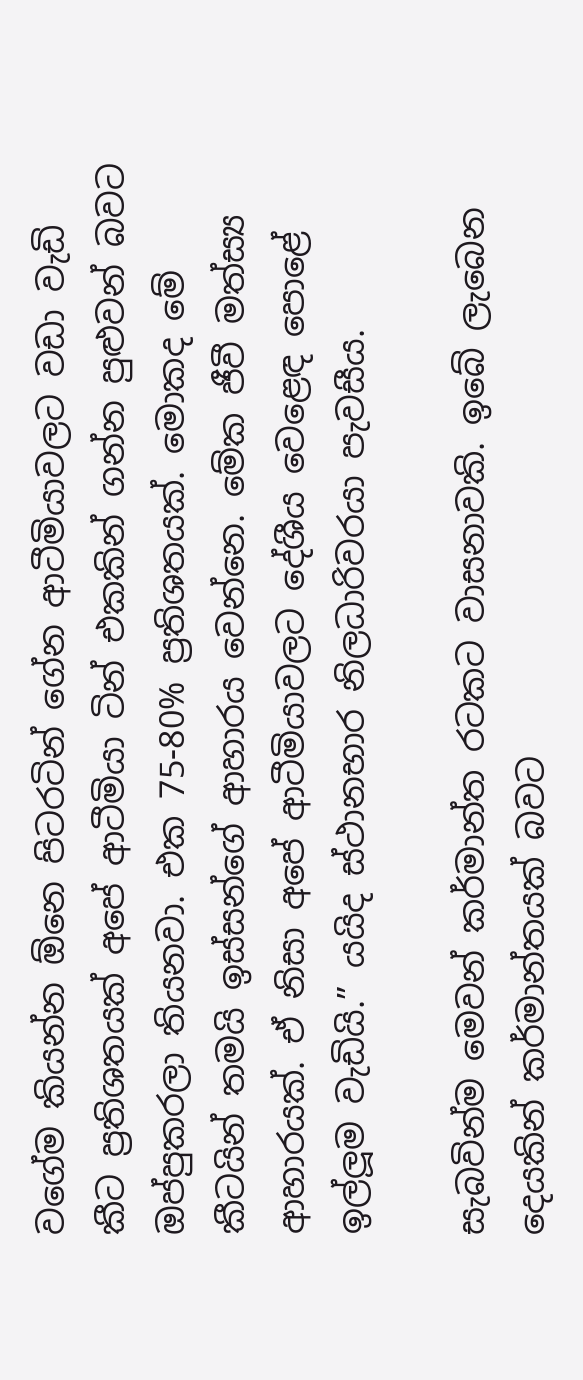වගේම කියන්න ඕනෙ පිටරටින් ගේන ආටීමියාවලට වඩා වැඩි කීට ප්‍රතිශතයක් අපේ ආටීමියා ටින් එකකින් ගන්න පුළුවන් බවට ඔප්පුකරලා තියනවා. එක 75-80% ප්‍රතිශතයක්. මොකද මේ කීටයින් තමයි ඉස්සන්ගේ ආහාරය වෙන්නෙ. මේක ජීවී මත්ස්‍ය ආහාරයක්. ඒ නිසා අපේ ආටීමියාවලට දේශීය වෙළෙඳ පොළේ ඉල්ලූම වැඩියි.” යයිද ස්ථානභාර නිලධාරිවරයා පැවසීය.

සැබවින්ම මෙවන් කර්මාන්ත රටකට වාසනාවකි. ඉබේ ලැබෙන දෙයකින් කර්මාන්තයක් බවට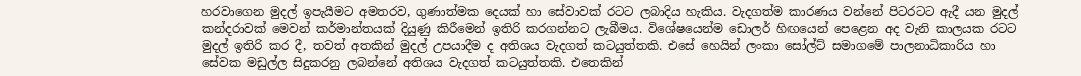හරවාගෙන මුදල් ඉපැයීමට අමතරව, ගුණාත්මක දෙයක් හා සේවාවක් රටට ලබාදිය හැකිය. වැදගත්ම කාරණය වන්නේ පිටරටට ඇදී යන මුදල් කන්දරාවක් මෙවන් කර්මාන්තයක් දියුණු කිරීමෙන් ඉතිරි කරගන්නට ලැබීමය. විශේෂයෙන්ම ඩොලර් හිඟයෙන් පෙළෙන අද වැනි කාලයක රටට මුදල් ඉතිරි කර දී, තවත් අතකින් මුදල් උපයාදීම ද අතිශය වැදගත් කටයුත්තකි. එසේ හෙයින් ලංකා සෝල්ට් සමාගමේ පාලනාධිකාරිය හා සේවක මඩුල්ල සිදුකරනු ලබන්නේ අතිශය වැදගත් කටයුත්තකි. එතෙකින්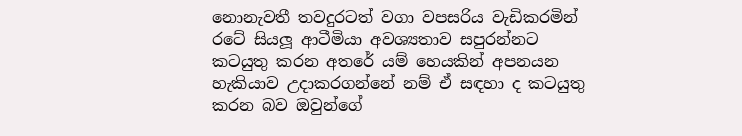නොනැවතී තවදුරටත් වගා වපසරිය වැඩිකරමින් රටේ සියලූ ආටීමියා අවශ්‍යතාව සපුරන්නට කටයුතු කරන අතරේ යම් හෙයකින් අපනයන හැකියාව උදාකරගන්නේ නම් ඒ සඳහා ද කටයුතු කරන බව ඔවුන්ගේ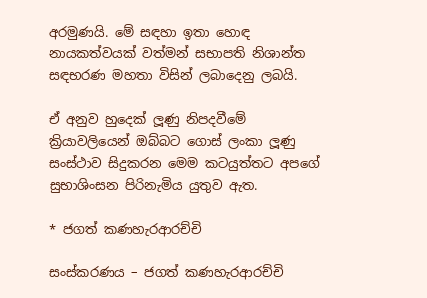අරමුණයි. මේ සඳහා ඉතා හොඳ නායකත්වයක් වත්මන් සභාපති නිශාන්ත සඳභරණ මහතා විසින් ලබාදෙනු ලබයි.

ඒ අනුව හුදෙක් ලූණු නිපදවීමේ ක්‍රියාවලියෙන් ඔබ්බට ගොස් ලංකා ලූණු සංස්ථාව සිදුකරන මෙම කටයුත්තට අපගේ සුභාශිංසන පිරිනැමිය යුතුව ඇත.

* ජගත් කණහැරආරච්චි

සංස්කරණය – ජගත් කණහැරආරච්චි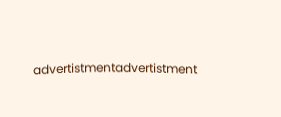advertistmentadvertistment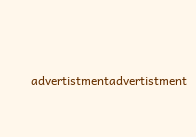advertistmentadvertistment